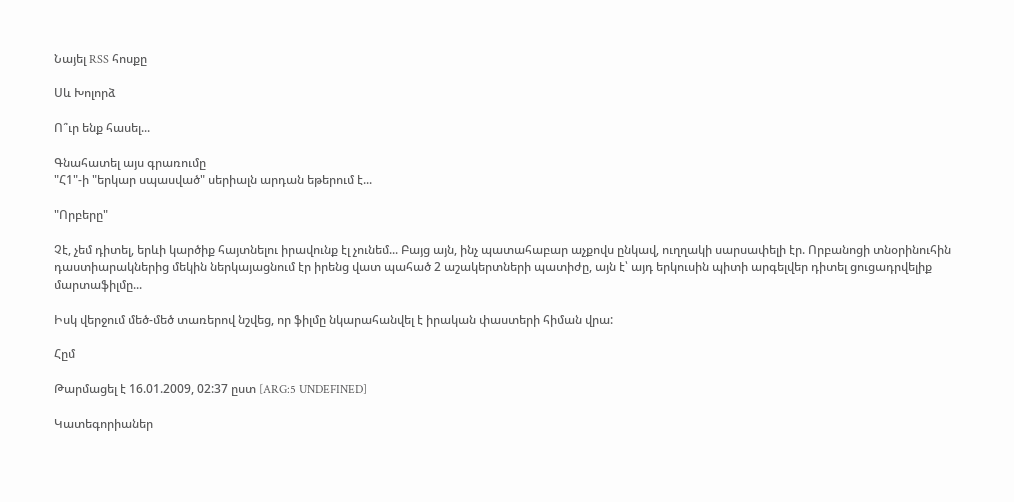Նայել RSS հոսքը

Սև Խոլորձ

Ո՞ւր ենք հասել...

Գնահատել այս գրառումը
"Հ1"-ի "երկար սպասված" սերիալն արդան եթերում է...

"Որբերը"

Չէ, չեմ դիտել, երևի կարծիք հայտնելու իրավունք էլ չունեմ... Բայց այն, ինչ պատահաբար աչքովս ընկավ, ուղղակի սարսափելի էր. Որբանոցի տնօրինուհին դաստիարակներից մեկին ներկայացնում էր իրենց վատ պահած 2 աշակերտների պատիժը, այն է՝ այդ երկուսին պիտի արգելվեր դիտել ցուցադրվելիք մարտաֆիլմը...

Իսկ վերջում մեծ-մեծ տառերով նշվեց, որ ֆիլմը նկարահանվել է իրական փաստերի հիման վրա:

Հըմ

Թարմացել է 16.01.2009, 02:37 ըստ [ARG:5 UNDEFINED]

Կատեգորիաներ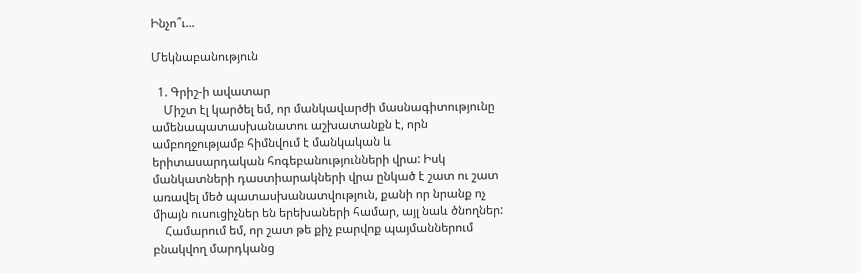Ինչո՞ւ...

Մեկնաբանություն

  1. Գրիշ-ի ավատար
    Միշտ էլ կարծել եմ, որ մանկավարժի մասնագիտությունը ամենապատասխանատու աշխատանքն է, որն ամբողջությամբ հիմնվում է մանկական և երիտասարդական հոգեբանությունների վրա: Իսկ մանկատների դաստիարակների վրա ընկած է շատ ու շատ առավել մեծ պատասխանատվություն, քանի որ նրանք ոչ միայն ուսուցիչներ են երեխաների համար, այլ նաև ծնողներ:
    Համարում եմ, որ շատ թե քիչ բարվոք պայմաններում բնակվող մարդկանց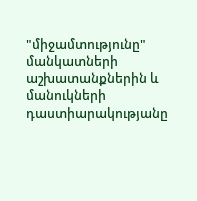"միջամտությունը" մանկատների աշխատանքներին և մանուկների դաստիարակությանը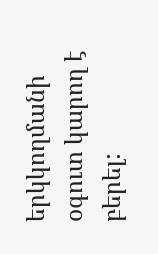երկկողմանի օգուտ կարող է բերել: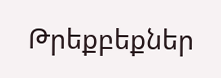Թրեքբեքներ